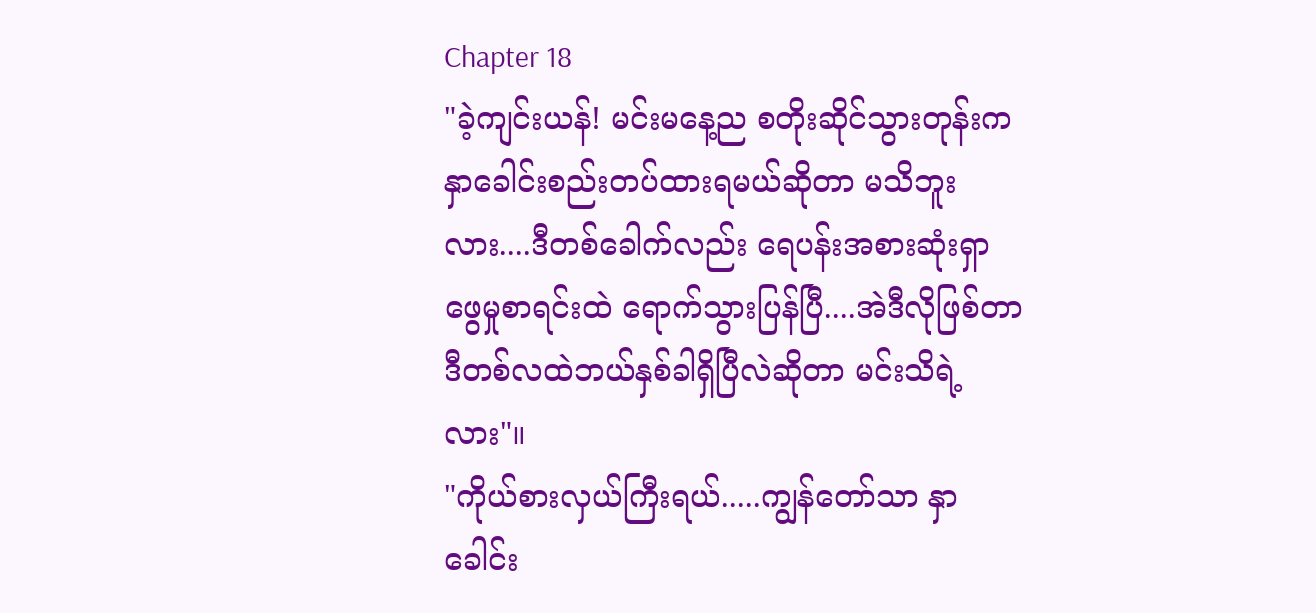Chapter 18
"ခဲ့ကျင်းယန်! မင်းမနေ့ည စတိုးဆိုင်သွားတုန်းက နှာခေါင်းစည်းတပ်ထားရမယ်ဆိုတာ မသိဘူးလား....ဒီတစ်ခေါက်လည်း ရေပန်းအစားဆုံးရှာဖွေမှုစာရင်းထဲ ရောက်သွားပြန်ပြီ....အဲဒီလိုဖြစ်တာ ဒီတစ်လထဲဘယ်နှစ်ခါရှိပြီလဲဆိုတာ မင်းသိရဲ့လား"။
"ကိုယ်စားလှယ်ကြီးရယ်.....ကျွန်တော်သာ နှာခေါင်း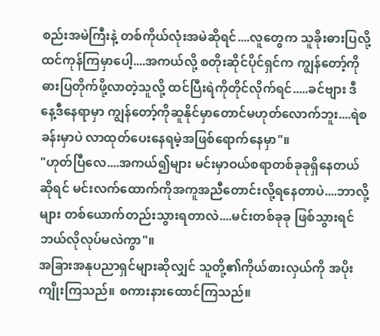စည်းအမဲကြီးနဲ့ တစ်ကိုယ်လုံးအမဲဆိုရင်....လူတွေက သူခိုးဓားပြလို့ထင်ကုန်ကြမှာပေါ့....အကယ်လို့ စတိုးဆိုင်ပိုင်ရှင်က ကျွန်တော့်ကိုဓားပြတိုက်ဖို့လာတဲ့သူလို့ ထင်ပြီးရဲကိုတိုင်လိုက်ရင်.....ခင်ဗျား ဒီနေ့ဒီနေရာမှာ ကျွန်တော့်ကိုဆူနိုင်မှာတောင်မဟုတ်လောက်ဘူး....ရဲစခန်းမှာပဲ လာထုတ်ပေးနေရမဲ့အဖြစ်ရောက်နေမှာ"။
"ဟုတ်ပြီလေ....အကယ်၍များ မင်းမှာဝယ်စရာတစ်ခုခုရှိနေတယ်ဆိုရင် မင်းလက်ထောက်ကိုအကူအညီတောင်းလို့ရနေတာပဲ....ဘာလို့များ တစ်ယောက်တည်းသွားရတာလဲ....မင်းတစ်ခုခု ဖြစ်သွားရင် ဘယ်လိုလုပ်မလဲကွာ"။
အခြားအနုပညာရှင်များဆိုလျှင် သူတို့၏ကိုယ်စားလှယ်ကို အပိုးကျိုးကြသည်။ စကားနားထောင်ကြသည်။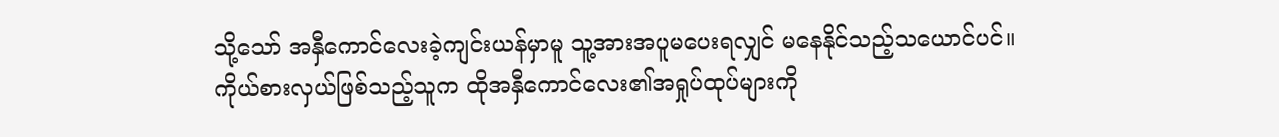သို့သော် အနှီကောင်လေးခဲ့ကျင်းယန်မှာမူ သူ့အားအပူမပေးရလျှင် မနေနိုင်သည့်သယောင်ပင်။
ကိုယ်စားလှယ်ဖြစ်သည့်သူက ထိုအနှီကောင်လေး၏အရှုပ်ထုပ်များကို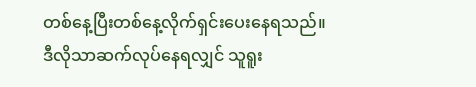တစ်နေ့ပြီးတစ်နေ့လိုက်ရှင်းပေးနေရသည်။
ဒီလိုသာဆက်လုပ်နေရလျှင် သူရူး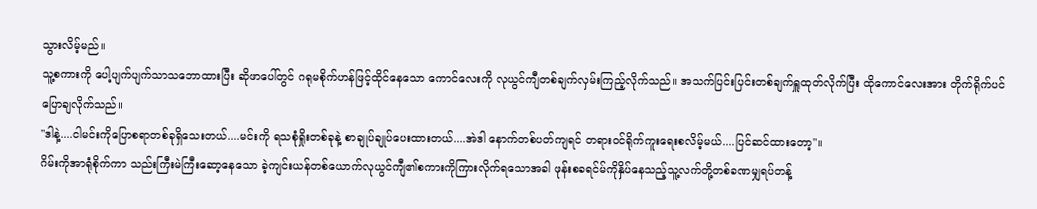သွားလိမ့်မည်။
သူ့စကားကို ပေါ့ပျက်ပျက်သာသဘောထားပြီး ဆိုဖာပေါ်တွင် ဂရုမစိုက်ဟန်ဖြင့်ထိုင်နေသော ကောင်လေးကို လုယွင်ကျီတစ်ချက်လှမ်းကြည့်လိုက်သည်။ အသက်ပြင်းပြင်းတစ်ချက်ရှူထုတ်လိုက်ပြီး ထိုကောင်လေးအား တိုက်ရိုက်ပင်ပြောချလိုက်သည်။
"ဒါနဲ့....ငါမင်းကိုပြောစရာတစ်ခုရှိသေးတယ်....မင်းကို ရသစုံရှိုးတစ်ခုနဲ့ စာချုပ်ချုပ်ပေးထားတယ်....အဲဒါ နောက်တစ်ပတ်ကျရင် တရားဝင်ရိုက်ကူးရေးစလိမ့်မယ်....ပြင်ဆင်ထားတော့"။
ဂိမ်းကိုအာရုံစိုက်ကာ သည်းကြီးမဲကြီးဆော့နေသော ခဲ့ကျင်းယန်တစ်ယောက်လုယွင်ကျီ၏စကားကိုကြားလိုက်ရသောအခါ ဖုန်းစခရင်မ်ကိုနှိပ်နေသည့်သူ့လက်တို့တစ်ခဏမျှရပ်တန့်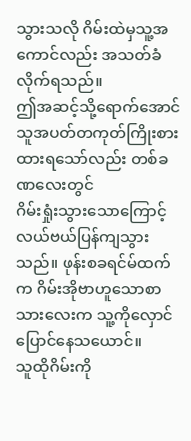သွားသလို ဂိမ်းထဲမှသူ့အကောင်လည်း အသတ်ခံလိုက်ရသည်။
ဤအဆင့်သို့ရောက်အောင် သူအပတ်တကုတ်ကြိုးစားထားရသော်လည်း တစ်ခဏလေးတွင်
ဂိမ်းရှုံးသွားသောကြောင့် လယ်ဗယ်ပြန်ကျသွားသည်။ ဖုန်းစခရင်မ်ထက်က ဂိမ်းအိုဗာဟူသောစာသားလေးက သူ့ကိုလှောင်ပြောင်နေသယောင်။
သူထိုဂိမ်းကို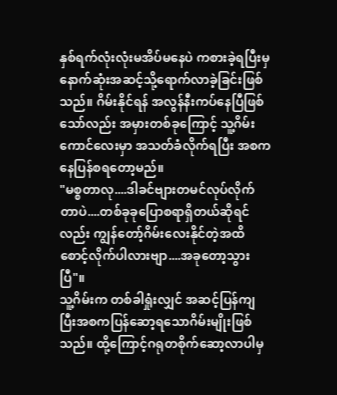နှစ်ရက်လုံးလုံးမအိပ်မနေပဲ ကစားခဲ့ရပြီးမှ နောက်ဆုံးအဆင့်သို့ရောက်လာခဲ့ခြင်းဖြစ်သည်။ ဂိမ်းနိုင်ရန် အလွန်နီးကပ်နေပြီဖြစ်သော်လည်း အမှားတစ်ခုကြောင့် သူ့ဂိမ်းကောင်လေးမှာ အသတ်ခံလိုက်ရပြီး အစကနေပြန်စရတော့မည်။
"မစ္စတာလု....ဒါခင်ဗျားတမင်လုပ်လိုက်တာပဲ....တစ်ခုခုပြောစရာရှိတယ်ဆိုရင်လည်း ကျွန်တော့်ဂိမ်းလေးနိုင်တဲ့အထိ စောင့်လိုက်ပါလားဗျာ....အခုတော့သွားပြီ"။
သူ့ဂိမ်းက တစ်ခါရှုံးလျှင် အဆင့်ပြန်ကျပြီးအစကပြန်ဆော့ရသောဂိမ်းမျိုးဖြစ်သည်။ ထို့ကြောင့်ဂရုတစိုက်ဆော့လာပါမှ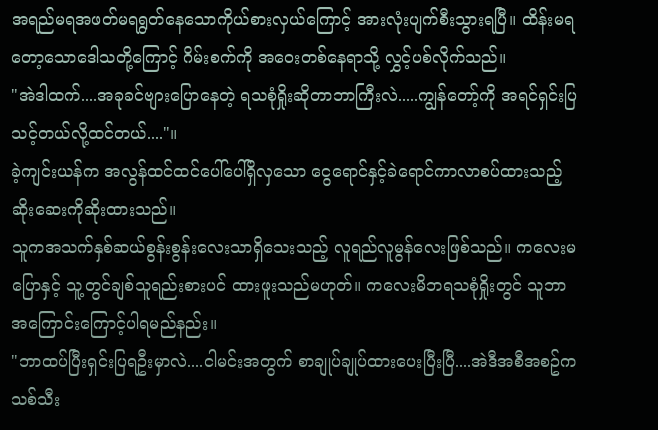အရည်မရအဖတ်မရရွတ်နေသောကိုယ်စားလှယ်ကြောင့် အားလုံးပျက်စီးသွားရပြီ။ ထိန်းမရတော့သောဒေါသတို့ကြောင့် ဂိမ်းစက်ကို အဝေးတစ်နေရာသို့ လွှင့်ပစ်လိုက်သည်။
"အဲဒါထက်....အခုခင်ဗျားပြောနေတဲ့ ရသစုံရှိုးဆိုတာဘာကြီးလဲ.....ကျွန်တော့်ကို အရင်ရှင်းပြ
သင့်တယ်လို့ထင်တယ်...."။
ခဲ့ကျင်းယန်က အလွန်ထင်ထင်ပေါ်ပေါ်ရှိလှသော ငွေရောင်နှင့်ခဲရောင်ကာလာစပ်ထားသည့် ဆိုးဆေးကိုဆိုးထားသည်။
သူကအသက်နှစ်ဆယ်စွန်းစွန်းလေးသာရှိသေးသည့် လူရည်လူမွန်လေးဖြစ်သည်။ ကလေးမပြောနှင့် သူ့တွင်ချစ်သူရည်းစားပင် ထားဖူးသည်မဟုတ်။ ကလေးမိဘရသစုံရှိုးတွင် သူဘာအကြောင်းကြောင့်ပါရမည်နည်း။
"ဘာထပ်ပြီးရှင်းပြရဦးမှာလဲ....ငါမင်းအတွက် စာချုပ်ချုပ်ထားပေးပြီးပြီ....အဲဒီအစီအစဥ်က သစ်သီး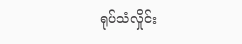ရုပ်သံလှိုင်း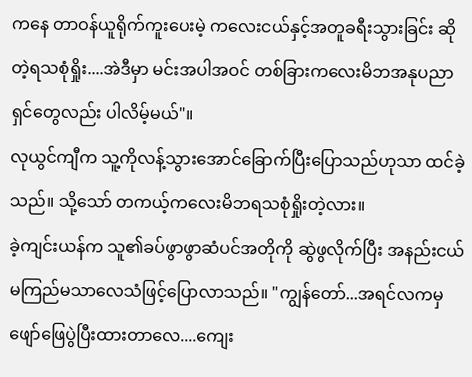ကနေ တာဝန်ယူရိုက်ကူးပေးမဲ့ ကလေးငယ်နှင့်အတူခရီးသွားခြင်း ဆိုတဲ့ရသစုံရှိုး....အဲဒီမှာ မင်းအပါအဝင် တစ်ခြားကလေးမိဘအနုပညာရှင်တွေလည်း ပါလိမ့်မယ်"။
လုယွင်ကျီက သူ့ကိုလန့်သွားအောင်ခြောက်ပြီးပြောသည်ဟုသာ ထင်ခဲ့သည်။ သို့သော် တကယ့်ကလေးမိဘရသစုံရှိုးတဲ့လား။
ခဲ့ကျင်းယန်က သူ၏ခပ်ဖွာဖွာဆံပင်အတိုကို ဆွဲဖွလိုက်ပြီး အနည်းငယ်မကြည်မသာလေသံဖြင့်ပြောလာသည်။ "ကျွန်တော်...အရင်လကမှ ဖျော်ဖြေပွဲပြီးထားတာလေ....ကျေး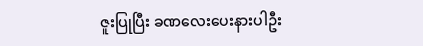ဇူးပြုပြီး ခဏလေးပေးနားပါဦး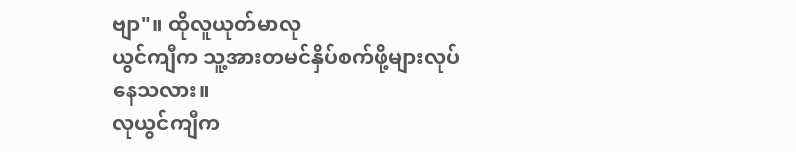ဗျာ"။ ထိုလူယုတ်မာလု
ယွင်ကျီက သူ့အားတမင်နှိပ်စက်ဖို့များလုပ်နေသလား။
လုယွင်ကျီက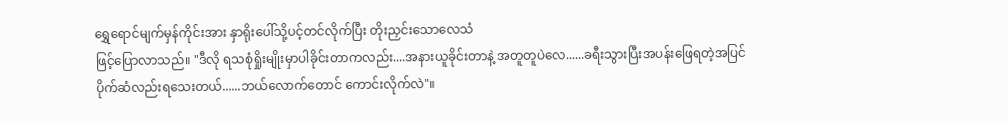ရွှေရောင်မျက်မှန်ကိုင်းအား နှာရိုးပေါ်သို့ပင့်တင်လိုက်ပြီး တိုးညှင်းသောလေသံ
ဖြင့်ပြောလာသည်။ "ဒီလို ရသစုံရှိုးမျိုးမှာပါခိုင်းတာကလည်း....အနားယူခိုင်းတာနဲ့ အတူတူပဲလေ......ခရီးသွားပြီးအပန်းဖြေရတဲ့အပြင် ပိုက်ဆံလည်းရသေးတယ်......ဘယ်လောက်တောင် ကောင်းလိုက်လဲ"။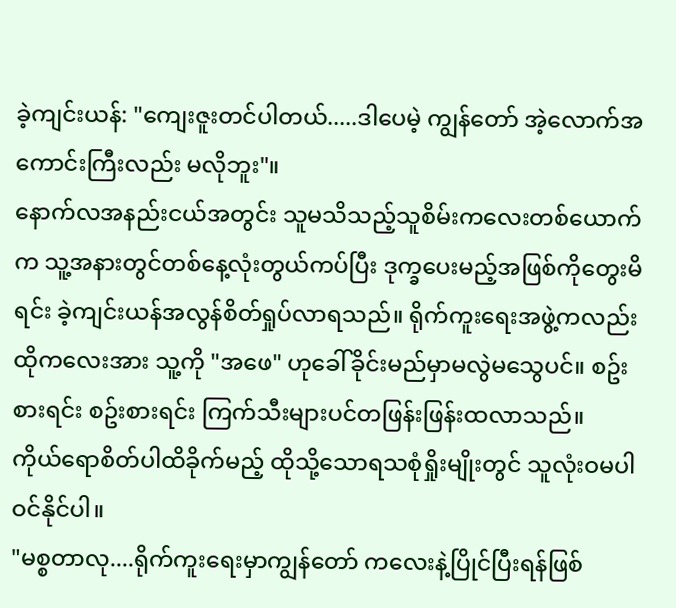ခဲ့ကျင်းယန်: "ကျေးဇူးတင်ပါတယ်.....ဒါပေမဲ့ ကျွန်တော် အဲ့လောက်အကောင်းကြီးလည်း မလိုဘူး"။
နောက်လအနည်းငယ်အတွင်း သူမသိသည့်သူစိမ်းကလေးတစ်ယောက်က သူ့အနားတွင်တစ်နေ့လုံးတွယ်ကပ်ပြီး ဒုက္ခပေးမည့်အဖြစ်ကိုတွေးမိရင်း ခဲ့ကျင်းယန်အလွန်စိတ်ရှုပ်လာရသည်။ ရိုက်ကူးရေးအဖွဲ့ကလည်း ထိုကလေးအား သူ့ကို "အဖေ" ဟုခေါ်ခိုင်းမည်မှာမလွဲမသွေပင်။ စဥ်းစားရင်း စဥ်းစားရင်း ကြက်သီးများပင်တဖြန်းဖြန်းထလာသည်။
ကိုယ်ရောစိတ်ပါထိခိုက်မည့် ထိုသို့သောရသစုံရှိုးမျိုးတွင် သူလုံးဝမပါဝင်နိုင်ပါ။
"မစ္စတာလု....ရိုက်ကူးရေးမှာကျွန်တော် ကလေးနဲ့ပြိုင်ပြီးရန်ဖြစ်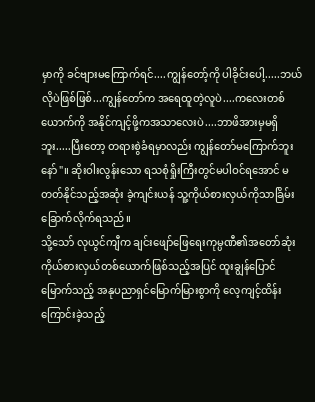မှာကို ခင်ဗျားမကြောက်ရင်....ကျွန်တော့်ကို ပါခိုင်းပေါ့.....ဘယ်လိုပဲဖြစ်ဖြစ်...ကျွန်တော်က အရေထူတဲ့လူပဲ....ကလေးတစ်ယောက်ကို အနိုင်ကျင့်ဖို့ကအသာလေးပဲ....ဘာဖိအားမှမရှိဘူး.....ပြီးတော့ တရားစွဲခံရမှာလည်း ကျွန်တော်မကြောက်ဘူးနော်"။ ဆိုးဝါးလွန်းသော ရသစုံရှိုးကြီးတွင်မပါဝင်ရအောင် မတတ်နိုင်သည့်အဆုံး ခဲ့ကျင်းယန် သူ့ကိုယ်စားလှယ်ကိုသာခြိမ်းခြောက်လိုက်ရသည်။
သို့သော် လုယွင်ကျီက ချင်းဖျော်ဖြေရေးကုမ္ပဏီ၏အတော်ဆုံး ကိုယ်စားလှယ်တစ်ယောက်ဖြစ်သည့်အပြင် ထူးချွန်ပြောင်မြောက်သည့် အနုပညာရှင်မြောက်မြားစွာကို လေ့ကျင့်ထိန်းကြောင်းခဲ့သည့်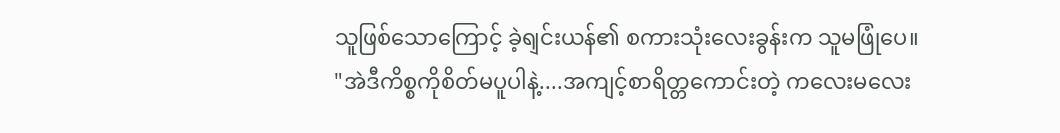သူဖြစ်သောကြောင့် ခဲ့ရျင်းယန်၏ စကားသုံးလေးခွန်းက သူမဖြုံပေ။
"အဲဒီကိစ္စကိုစိတ်မပူပါနဲ့....အကျင့်စာရိတ္တကောင်းတဲ့ ကလေးမလေး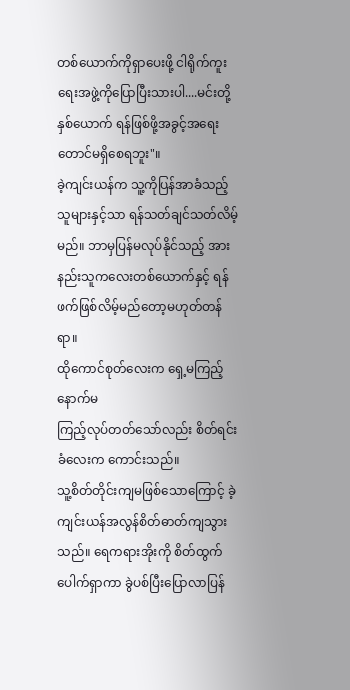တစ်ယောက်ကိုရှာပေးဖို့ ငါရိုက်ကူးရေးအဖွဲ့ကိုပြောပြီးသားပါ....မင်းတို့နှစ်ယောက် ရန်ဖြစ်ဖို့အခွင့်အရေးတောင်မရှိစေရဘူး"။
ခဲ့ကျင်းယန်က သူ့ကိုပြန်အာခံသည့်သူများနှင့်သာ ရန်သတ်ချင်သတ်လိမ့်မည်။ ဘာမှပြန်မလုပ်နိုင်သည့် အားနည်းသူကလေးတစ်ယောက်နှင့် ရန်ဖက်ဖြစ်လိမ့်မည်တော့မဟုတ်တန်ရာ။
ထိုကောင်စုတ်လေးက ရှေ့မကြည့်နောက်မ
ကြည့်လုပ်တတ်သော်လည်း စိတ်ရင်းခံလေးက ကောင်းသည်။
သူ့စိတ်တိုင်းကျမဖြစ်သောကြောင့် ခဲ့ကျင်းယန်အလွန်စိတ်ဓာတ်ကျသွားသည်။ ရေကရားအိုးကို စိတ်ထွက်ပေါက်ရှာကာ ခွဲပစ်ပြီးပြောလာပြန်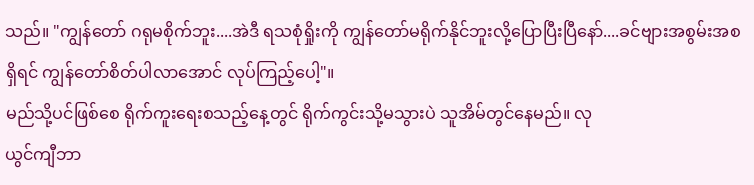သည်။ "ကျွန်တော် ဂရုမစိုက်ဘူး....အဲဒီ ရသစုံရှိုးကို ကျွန်တော်မရိုက်နိုင်ဘူးလို့ပြောပြီးပြီနော်....ခင်ဗျားအစွမ်းအစရှိရင် ကျွန်တော်စိတ်ပါလာအောင် လုပ်ကြည့်ပေါ့"။
မည်သို့ပင်ဖြစ်စေ ရိုက်ကူးရေးစသည့်နေ့တွင် ရိုက်ကွင်းသို့မသွားပဲ သူအိမ်တွင်နေမည်။ လု
ယွင်ကျီဘာ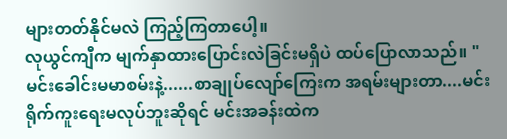များတတ်နိုင်မလဲ ကြည့်ကြတာပေါ့။
လုယွင်ကျီက မျက်နှာထားပြောင်းလဲခြင်းမရှိပဲ ထပ်ပြောလာသည်။ "မင်းခေါင်းမမာစမ်းနဲ့......စာချုပ်လျော်ကြေးက အရမ်းများတာ....မင်းရိုက်ကူးရေးမလုပ်ဘူးဆိုရင် မင်းအခန်းထဲက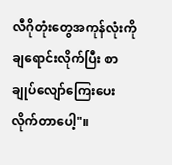လီဂိုတုံးတွေအကုန်လုံးကို ချရောင်းလိုက်ပြီး စာချုပ်လျော်ကြေးပေးလိုက်တာပေါ့"။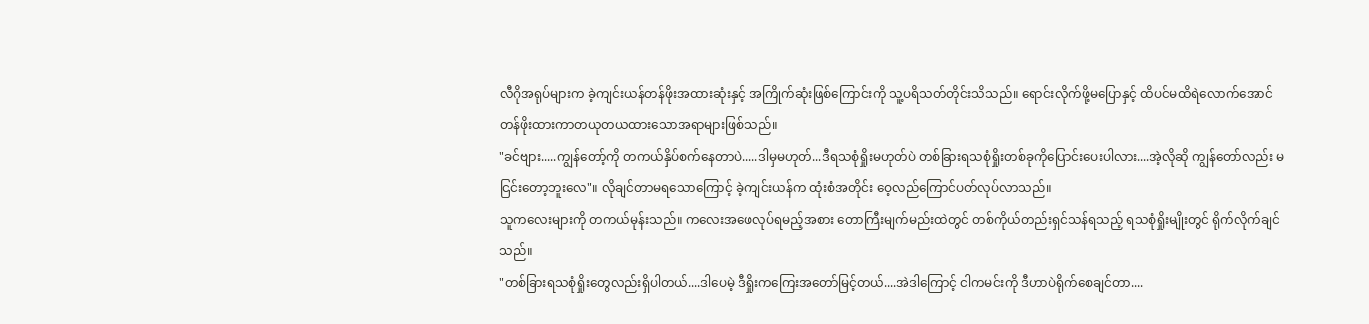လီဂိုအရုပ်များက ခဲ့ကျင်းယန်တန်ဖိုးအထားဆုံးနှင့် အကြိုက်ဆုံးဖြစ်ကြောင်းကို သူ့ပရိသတ်တိုင်းသိသည်။ ရောင်းလိုက်ဖို့မပြောနှင့် ထိပင်မထိရဲလောက်အောင် တန်ဖိုးထားကာတယုတယထားသောအရာများဖြစ်သည်။
"ခင်ဗျား.....ကျွန်တော့်ကို တကယ်နှိပ်စက်နေတာပဲ.....ဒါမှမဟုတ်...ဒီရသစုံရှိုးမဟုတ်ပဲ တစ်ခြားရသစုံရှိုးတစ်ခုကိုပြောင်းပေးပါလား....အဲ့လိုဆို ကျွန်တော်လည်း မငြင်းတော့ဘူးလေ"။ လိုချင်တာမရသောကြောင့် ခဲ့ကျင်းယန်က ထုံးစံအတိုင်း ဝေ့လည်ကြောင်ပတ်လုပ်လာသည်။
သူကလေးများကို တကယ်မုန်းသည်။ ကလေးအဖေလုပ်ရမည့်အစား တောကြီးမျက်မည်းထဲတွင် တစ်ကိုယ်တည်းရှင်သန်ရသည့် ရသစုံရှိုးမျိုးတွင် ရိုက်လိုက်ချင်သည်။
"တစ်ခြားရသစုံရှိုးတွေလည်းရှိပါတယ်....ဒါပေမဲ့ ဒီရှိုးကကြေးအတော်မြင့်တယ်....အဲဒါကြောင့် ငါကမင်းကို ဒီဟာပဲရိုက်စေချင်တာ....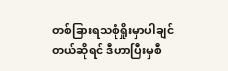တစ်ခြားရသစုံရှိုးမှာပါချင်တယ်ဆိုရင် ဒီဟာပြီးမှစီ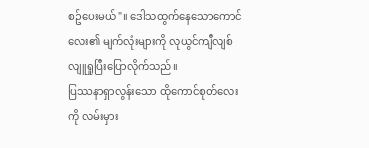စဥ်ပေးမယ်"။ ဒေါသထွက်နေသောကောင်လေး၏ မျက်လုံးများကို လုယွင်ကျီလျစ်လျူရှုပြီးပြောလိုက်သည်။
ပြဿနာရှာလွန်းသော ထိုကောင်စုတ်လေးကို လမ်းမှား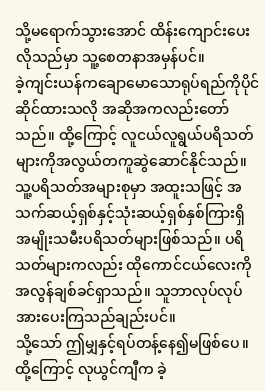သို့မရောက်သွားအောင် ထိန်းကျောင်းပေးလိုသည်မှာ သူ့စေတနာအမှန်ပင်။
ခဲ့ကျင်းယန်ကချောမောသောရုပ်ရည်ကိုပိုင်ဆိုင်ထားသလို အဆိုအကလည်းတော်သည်။ ထို့ကြောင့် လူငယ်လူရွယ်ပရိသတ်များကိုအလွယ်တကူဆွဲဆောင်နိုင်သည်။ သူ့ပရိသတ်အများစုမှာ အထူးသဖြင့် အသက်ဆယ့်ရှစ်နှင့်သုံးဆယ့်ရှစ်နှစ်ကြားရှိ အမျိုးသမီးပရိသတ်များဖြစ်သည်။ ပရိသတ်များကလည်း ထိုကောင်ငယ်လေးကို အလွန်ချစ်ခင်ရှာသည်။ သူဘာလုပ်လုပ် အားပေးကြသည်ချည်းပင်။
သို့သော် ဤမျှနှင့်ရပ်တန့်နေ၍မဖြစ်ပေ။ ထို့ကြောင့် လုယွင်ကျီက ခဲ့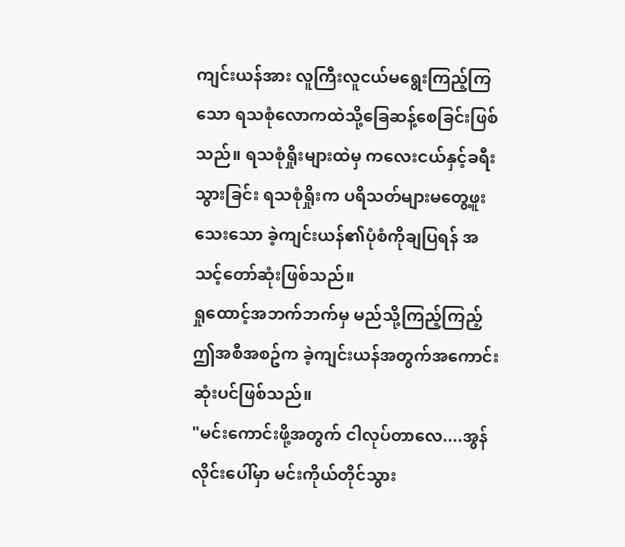ကျင်းယန်အား လူကြီးလူငယ်မရွေးကြည့်ကြသော ရသစုံလောကထဲသို့ခြေဆန့်စေခြင်းဖြစ်သည်။ ရသစုံရှိုးများထဲမှ ကလေးငယ်နှင့်ခရီးသွားခြင်း ရသစုံရှိုးက ပရိသတ်များမတွေ့ဖူးသေးသော ခဲ့ကျင်းယန်၏ပုံစံကိုချပြရန် အသင့်တော်ဆုံးဖြစ်သည်။
ရှုထောင့်အဘက်ဘက်မှ မည်သို့ကြည့်ကြည့် ဤအစီအစဥ်က ခဲ့ကျင်းယန်အတွက်အကောင်းဆုံးပင်ဖြစ်သည်။
"မင်းကောင်းဖို့အတွက် ငါလုပ်တာလေ....အွန်လိုင်းပေါ်မှာ မင်းကိုယ်တိုင်သွား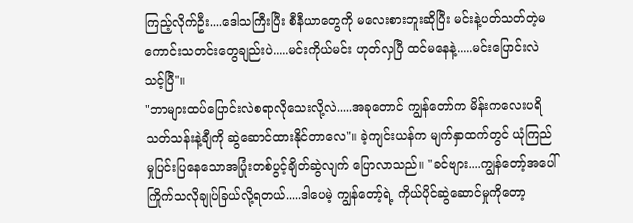ကြည့်လိုက်ဦး....ဒေါသကြီးပြီး စီနီယာတွေကို မလေးစားဘူးဆိုပြီး မင်းနဲ့ပတ်သတ်တဲ့မကောင်းသတင်းတွေချည်းပဲ.....မင်းကိုယ်မင်း ဟုတ်လှပြီ ထင်မနေနဲ့.....မင်းပြောင်းလဲသင့်ပြီ"။
"ဘာများထပ်ပြောင်းလဲစရာလိုသေးလို့လဲ.....အခုတောင် ကျွန်တော်က မိန်းကလေးပရိသတ်သန်းနဲ့ချီကို ဆွဲဆောင်ထားနိုင်တာလေ"။ ခဲ့ကျင်းယန်က မျက်နှာထက်တွင် ယုံကြည်မှုပြင်းပြနေသောအပြုံးတစ်ပွင့်ချိတ်ဆွဲလျက် ပြောလာသည်။ "ခင်ဗျား....ကျွန်တော့်အပေါ် ကြိုက်သလိုချုပ်ခြယ်လို့ရတယ်.....ဒါပေမဲ့ ကျွန်တော့်ရဲ့ ကိုယ်ပိုင်ဆွဲဆောင်မှုကိုတော့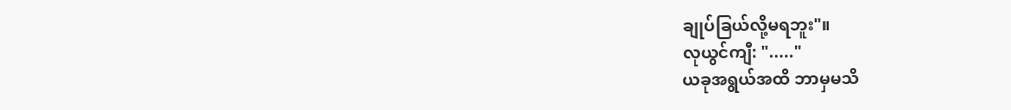ချုပ်ခြယ်လို့မရဘူး"။
လုယွင်ကျီ: "....."
ယခုအရွယ်အထိ ဘာမှမသိ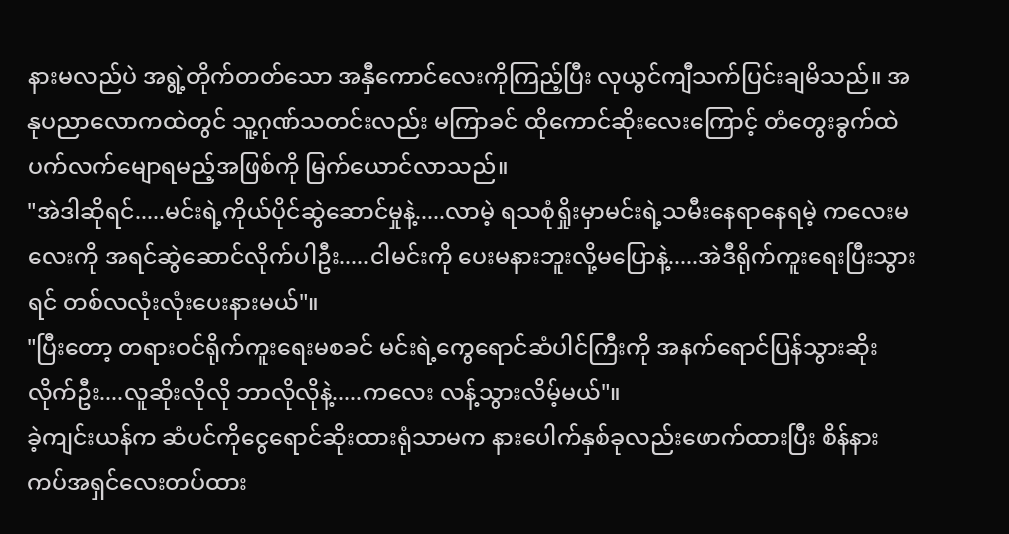နားမလည်ပဲ အရွဲ့တိုက်တတ်သော အနှီကောင်လေးကိုကြည့်ပြီး လုယွင်ကျီသက်ပြင်းချမိသည်။ အနုပညာလောကထဲတွင် သူ့ဂုဏ်သတင်းလည်း မကြာခင် ထိုကောင်ဆိုးလေးကြောင့် တံတွေးခွက်ထဲပက်လက်မျောရမည့်အဖြစ်ကို မြက်ယောင်လာသည်။
"အဲဒါဆိုရင်.....မင်းရဲ့ကိုယ်ပိုင်ဆွဲဆောင်မှုနဲ့.....လာမဲ့ ရသစုံရှိုးမှာမင်းရဲ့သမီးနေရာနေရမဲ့ ကလေးမလေးကို အရင်ဆွဲဆောင်လိုက်ပါဦး.....ငါမင်းကို ပေးမနားဘူးလို့မပြောနဲ့.....အဲဒီရိုက်ကူးရေးပြီးသွားရင် တစ်လလုံးလုံးပေးနားမယ်"။
"ပြီးတော့ တရားဝင်ရိုက်ကူးရေးမစခင် မင်းရဲ့ကွေရောင်ဆံပါင်ကြီးကို အနက်ရောင်ပြန်သွားဆိုးလိုက်ဦး....လူဆိုးလိုလို ဘာလိုလိုနဲ့.....ကလေး လန့်သွားလိမ့်မယ်"။
ခဲ့ကျင်းယန်က ဆံပင်ကိုငွေရောင်ဆိုးထားရုံသာမက နားပေါက်နှစ်ခုလည်းဖောက်ထားပြီး စိန်နားကပ်အရှင်လေးတပ်ထား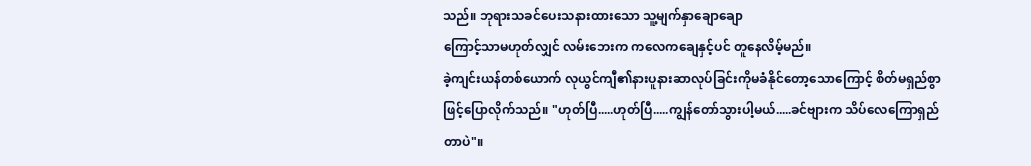သည်။ ဘုရားသခင်ပေးသနားထားသော သူ့မျက်နှာချောချော
ကြောင့်သာမဟုတ်လျှင် လမ်းဘေးက ကလေကချေနှင့်ပင် တူနေလိမ့်မည်။
ခဲ့ကျင်းယန်တစ်ယောက် လုယွင်ကျီ၏နားပူနားဆာလုပ်ခြင်းကိုမခံနိုင်တော့သောကြောင့် စိတ်မရှည်စွာဖြင့်ပြောလိုက်သည်။ "ဟုတ်ပြီ.....ဟုတ်ပြီ.....ကျွန်တော်သွားပါ့မယ်.....ခင်ဗျားက သိပ်လေကြောရှည်တာပဲ"။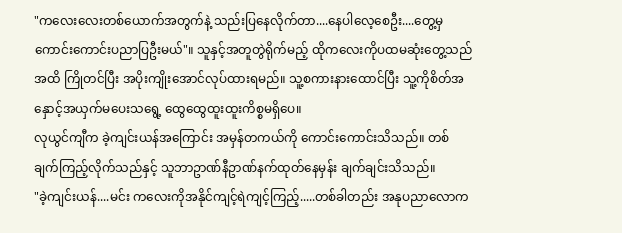"ကလေးလေးတစ်ယောက်အတွက်နဲ့ သည်းပြနေလိုက်တာ....နေပါလေ့စေဦး....တွေ့မှ ကောင်းကောင်းပညာပြဦးမယ်"။ သူနှင့်အတူတွဲရိုက်မည့် ထိုကလေးကိုပထမဆုံးတွေ့သည်အထိ ကြိုတင်ပြီး အပိုးကျိုးအောင်လုပ်ထားရမည်။ သူ့စကားနားထောင်ပြီး သူ့ကိုစိတ်အနှောင့်အယှက်မပေးသရွေ့ ထွေထွေထူးထူးကိစ္စမရှိပေ။
လုယွင်ကျီက ခဲ့ကျင်းယန်အကြောင်း အမှန်တကယ်ကို ကောင်းကောင်းသိသည်။ တစ်ချက်ကြည့်လိုက်သည်နှင့် သူဘာဥာဏ်နီဥာဏ်နက်ထုတ်နေမှန်း ချက်ချင်းသိသည်။
"ခဲ့ကျင်းယန်....မင်း ကလေးကိုအနိုင်ကျင့်ရဲကျင့်ကြည့်.....တစ်ခါတည်း အနုပညာလောက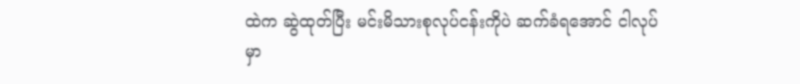ထဲက ဆွဲထုတ်ပြီး မင်းမိသားစုလုပ်ငန်းကိုပဲ ဆက်ခံရအောင် ငါလုပ်မှာ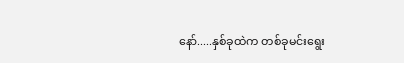နော်.....နှစ်ခုထဲက တစ်ခုမင်းရွေး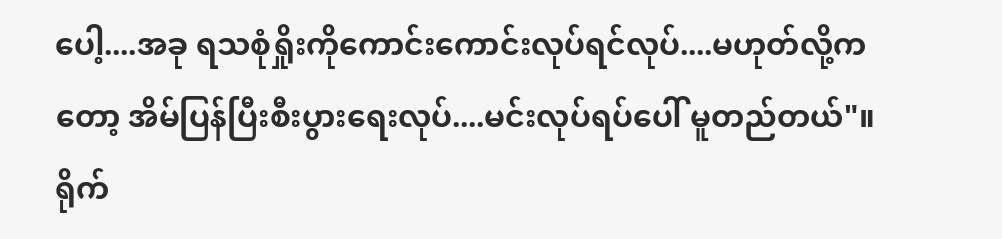ပေါ့....အခု ရသစုံရှိုးကိုကောင်းကောင်းလုပ်ရင်လုပ်....မဟုတ်လို့ကတော့ အိမ်ပြန်ပြီးစီးပွားရေးလုပ်....မင်းလုပ်ရပ်ပေါ် မူတည်တယ်"။ ရိုက်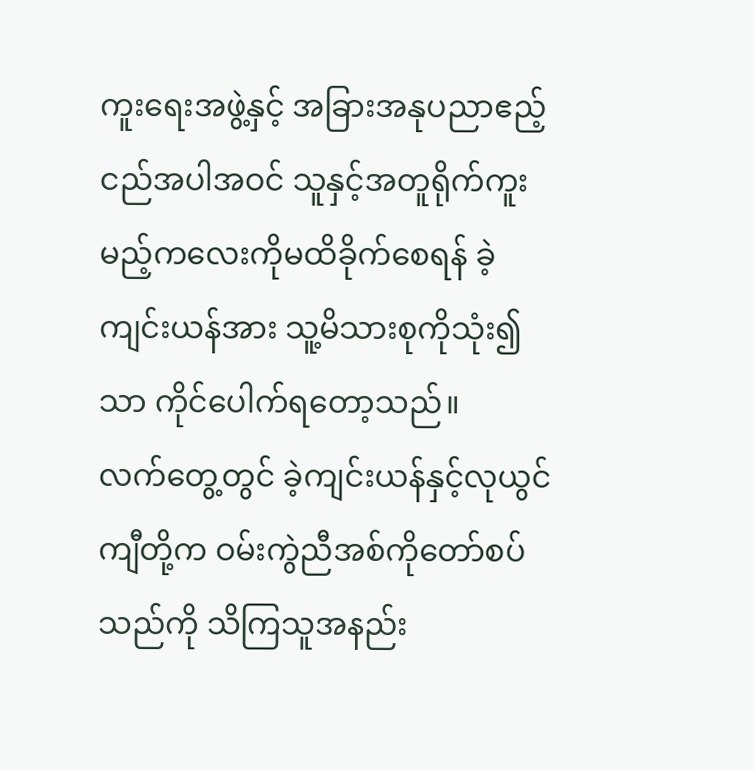ကူးရေးအဖွဲ့နှင့် အခြားအနုပညာဧည့်ငည်အပါအဝင် သူနှင့်အတူရိုက်ကူးမည့်ကလေးကိုမထိခိုက်စေရန် ခဲ့ကျင်းယန်အား သူ့မိသားစုကိုသုံး၍သာ ကိုင်ပေါက်ရတော့သည်။
လက်တွေ့တွင် ခဲ့ကျင်းယန်နှင့်လုယွင်ကျီတို့က ဝမ်းကွဲညီအစ်ကိုတော်စပ်သည်ကို သိကြသူအနည်း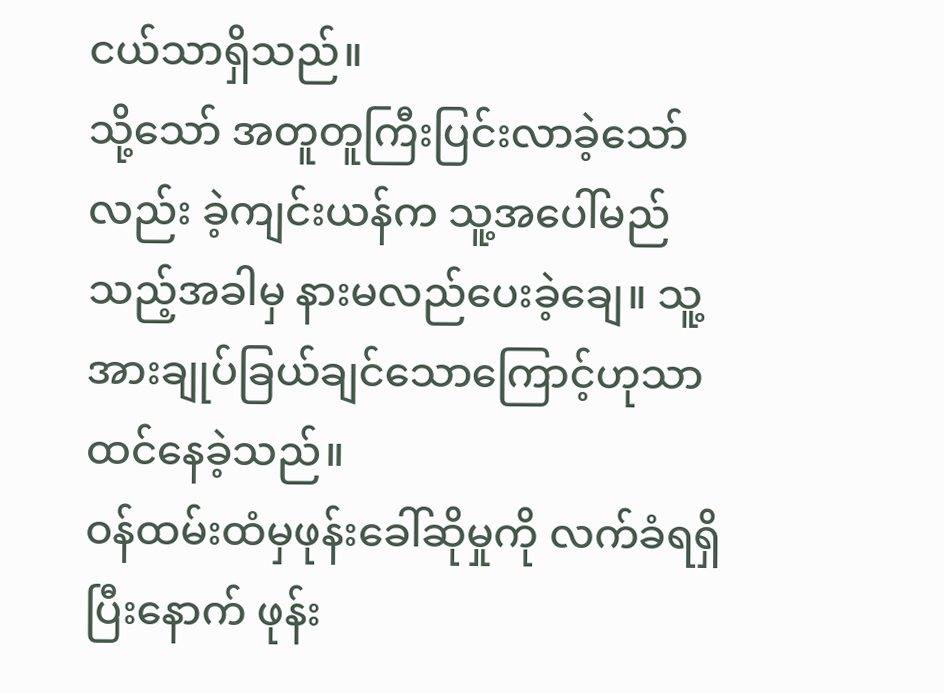ငယ်သာရှိသည်။
သို့သော် အတူတူကြီးပြင်းလာခဲ့သော်လည်း ခဲ့ကျင်းယန်က သူ့အပေါ်မည်သည့်အခါမှ နားမလည်ပေးခဲ့ချေ။ သူ့အားချုပ်ခြယ်ချင်သောကြောင့်ဟုသာထင်နေခဲ့သည်။
ဝန်ထမ်းထံမှဖုန်းခေါ်ဆိုမှုကို လက်ခံရရှိပြီးနောက် ဖုန်း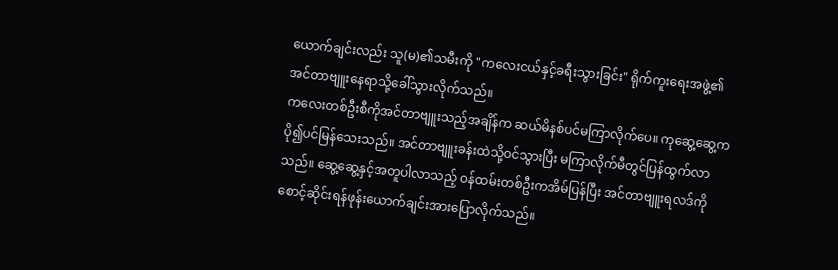ယောက်ချင်းလည်း သူ(မ)၏သမီးကို "ကလေးငယ်နှင့်ခရီးသွားခြင်း" ရိုက်ကူးရေးအဖွဲ့၏ အင်တာဗျူးနေရာသို့ခေါ်သွားလိုက်သည်။
ကလေးတစ်ဦးစီကိုအင်တာဗျူးသည့်အချိန်က ဆယ်မိနစ်ပင်မကြာလိုက်ပေ။ ကုဆွေ့ဆွေ့ကပို၍ပင်မြန်သေးသည်။ အင်တာဗျူးခန်းထဲသို့ဝင်သွားပြီး မကြာလိုက်မီတွင်ပြန်ထွက်လာသည်။ ဆွေ့ဆွေ့နှင့်အတူပါလာသည့် ဝန်ထမ်းတစ်ဦးကအိမ်ပြန်ပြီး အင်တာဗျူးရလဒ်ကိုစောင့်ဆိုင်းရန်ဖုန်းယောက်ချင်းအားပြောလိုက်သည်။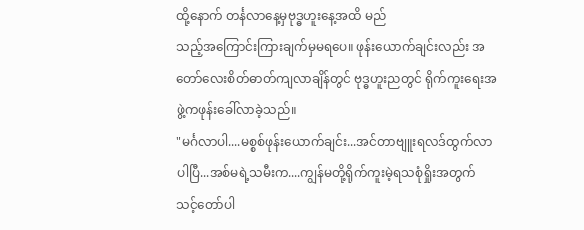ထို့နောက် တင်္နလာနေ့မှဗုဒ္ဓဟူးနေ့အထိ မည်
သည့်အကြောင်းကြားချက်မှမရပေ။ ဖုန်းယောက်ချင်းလည်း အတော်လေးစိတ်ဓာတ်ကျလာချိန်တွင် ဗုဒ္ဓဟူးညတွင် ရိုက်ကူးရေးအဖွဲ့ကဖုန်းခေါ်လာခဲ့သည်။
"မင်္ဂလာပါ....မစ္စစ်ဖုန်းယောက်ချင်း...အင်တာဗျူးရလဒ်ထွက်လာပါပြီ...အစ်မရဲ့သမီးက....ကျွန်မတို့ရိုက်ကူးမဲ့ရသစုံရှိုးအတွက် သင့်တော်ပါ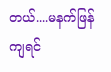တယ်....မနက်ဖြန်ကျရင်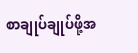စာချုပ်ချုပ်ဖို့အ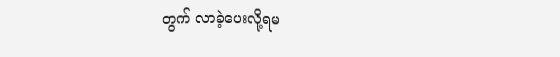တွက် လာခဲ့ပေးလို့ရမ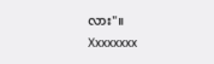လား"။
Xxxxxxxx